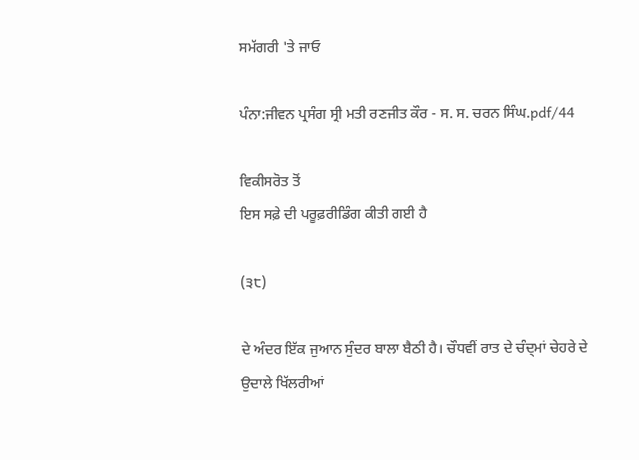ਸਮੱਗਰੀ 'ਤੇ ਜਾਓ

ਪੰਨਾ:ਜੀਵਨ ਪ੍ਰਸੰਗ ਸ੍ਰੀ ਮਤੀ ਰਣਜੀਤ ਕੌਰ - ਸ. ਸ. ਚਰਨ ਸਿੰਘ.pdf/44

ਵਿਕੀਸਰੋਤ ਤੋਂ
ਇਸ ਸਫ਼ੇ ਦੀ ਪਰੂਫ਼ਰੀਡਿੰਗ ਕੀਤੀ ਗਈ ਹੈ

(੩੮)

ਦੇ ਅੰਦਰ ਇੱਕ ਜੁਆਨ ਸੁੰਦਰ ਬਾਲਾ ਬੈਠੀ ਹੈ। ਚੌਧਵੀਂ ਰਾਤ ਦੇ ਚੰਦ੍ਮਾਂ ਚੇਹਰੇ ਦੇ ਉਦਾਲੇ ਖਿੱਲਰੀਆਂ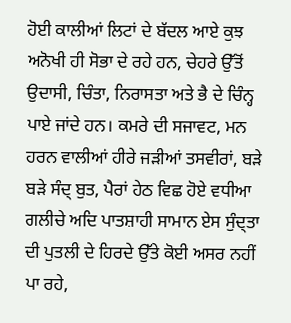ਹੋਈ ਕਾਲੀਆਂ ਲਿਟਾਂ ਦੇ ਬੱਦਲ ਆਏ ਕੁਝ ਅਨੋਖੀ ਹੀ ਸੋਭਾ ਦੇ ਰਹੇ ਹਨ, ਚੇਹਰੇ ਉੱਤੋਂ ਉਦਾਸੀ, ਚਿੰਤਾ, ਨਿਰਾਸਤਾ ਅਤੇ ਭੈ ਦੇ ਚਿੰਨ੍ਹ ਪਾਏ ਜਾਂਦੇ ਹਨ। ਕਮਰੇ ਦੀ ਸਜਾਵਟ, ਮਨ ਹਰਨ ਵਾਲੀਆਂ ਹੀਰੇ ਜੜੀਆਂ ਤਸਵੀਰਾਂ, ਬੜੇ ਬੜੇ ਸੰਦ੍ ਬੁਤ, ਪੈਰਾਂ ਹੇਠ ਵਿਛ ਹੋਏ ਵਧੀਆ ਗਲੀਚੇ ਅਦਿ ਪਾਤਸ਼ਾਹੀ ਸਾਮਾਨ ਏਸ ਸੁੰਦ੍ਤਾ ਦੀ ਪੁਤਲੀ ਦੇ ਹਿਰਦੇ ਉੱਤੇ ਕੋਈ ਅਸਰ ਨਹੀਂ ਪਾ ਰਹੇ,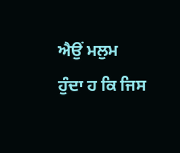ਐਉਂ ਮਲੁਮ ਹੁੰਦਾ ਹ ਕਿ ਜਿਸ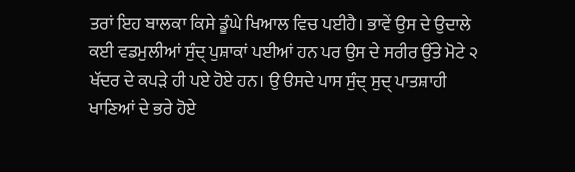ਤਰਾਂ ਇਹ ਬਾਲਕਾ ਕਿਸੇ ਡੂੰਘੇ ਖਿਆਲ ਵਿਚ ਪਈਹੈ। ਭਾਵੇਂ ਉਸ ਦੇ ਉਦਾਲੇ ਕਈ ਵਡਮੁਲੀਆਂ ਸੁੰਦ੍ ਪੁਸ਼ਾਕਾਂ ਪਈਆਂ ਹਨ ਪਰ ਉਸ ਦੇ ਸਰੀਰ ਉੱਤੇ ਮੋਟੇ ੨ ਖੱਦਰ ਦੇ ਕਪੜੇ ਹੀ ਪਏ ਹੋਏ ਹਨ। ਉ ੳਸਦੇ ਪਾਸ ਸੁੰਦ੍ ਸੁਦ੍ ਪਾਤਸ਼ਾਹੀ ਖਾਣਿਆਂ ਦੇ ਭਰੇ ਹੋਏ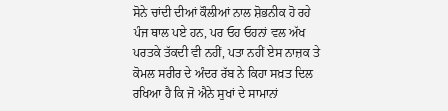ਸੋਨੇ ਚਾਂਦੀ ਦੀਆਂ ਕੌਲੀਆਂ ਨਾਲ ਸ਼ੋਭਨੀਕ ਹੋ ਰਹੇ ਪੰਜ ਥਾਲ ਪਏ ਹਨ, ਪਰ ਓਹ ਓਹਨਾਂ ਵਲ ਅੱਖ ਪਰਤਕੇ ਤੱਕਦੀ ਵੀ ਨਹੀਂ, ਪਤਾ ਨਹੀਂ ਏਸ ਨਾਜ਼ਕ ਤੇ ਕੋਮਲ ਸਰੀਰ ਦੇ ਅੰਦਰ ਰੱਬ ਨੇ ਕਿਹਾ ਸਖ਼ਤ ਦਿਲ ਰਖਿਆ ਹੈ ਕਿ ਜੋ ਐਨੇ ਸੁਖਾਂ ਦੇ ਸਾਮਾਨਾਂ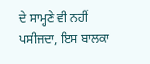ਦੇ ਸਾਮ੍ਹਣੇ ਵੀ ਨਹੀਂ ਪਸੀਜਦਾ, ਇਸ ਬਾਲਕਾ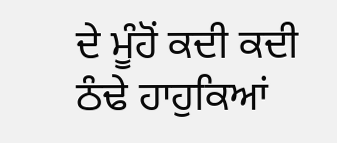ਦੇ ਮੂੰਹੋਂ ਕਦੀ ਕਦੀ ਠੰਢੇ ਹਾਹੁਕਿਆਂ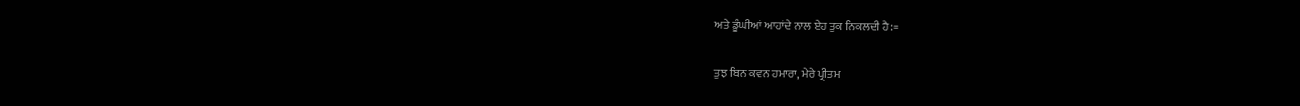ਅਤੇ ਡੂੰਘੀਆਂ ਆਹਾਂਦੇ ਨਾਲ ਏਹ ਤੁਕ ਨਿਕਲਦੀ ਹੈ:=

ਤੁਝ ਬਿਨ ਕਵਨ ਹਮਾਰਾ, ਮੇਰੇ ਪ੍ਰੀਤਮ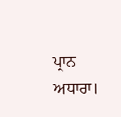ਪ੍ਰਾਨ ਅਧਾਰਾ।